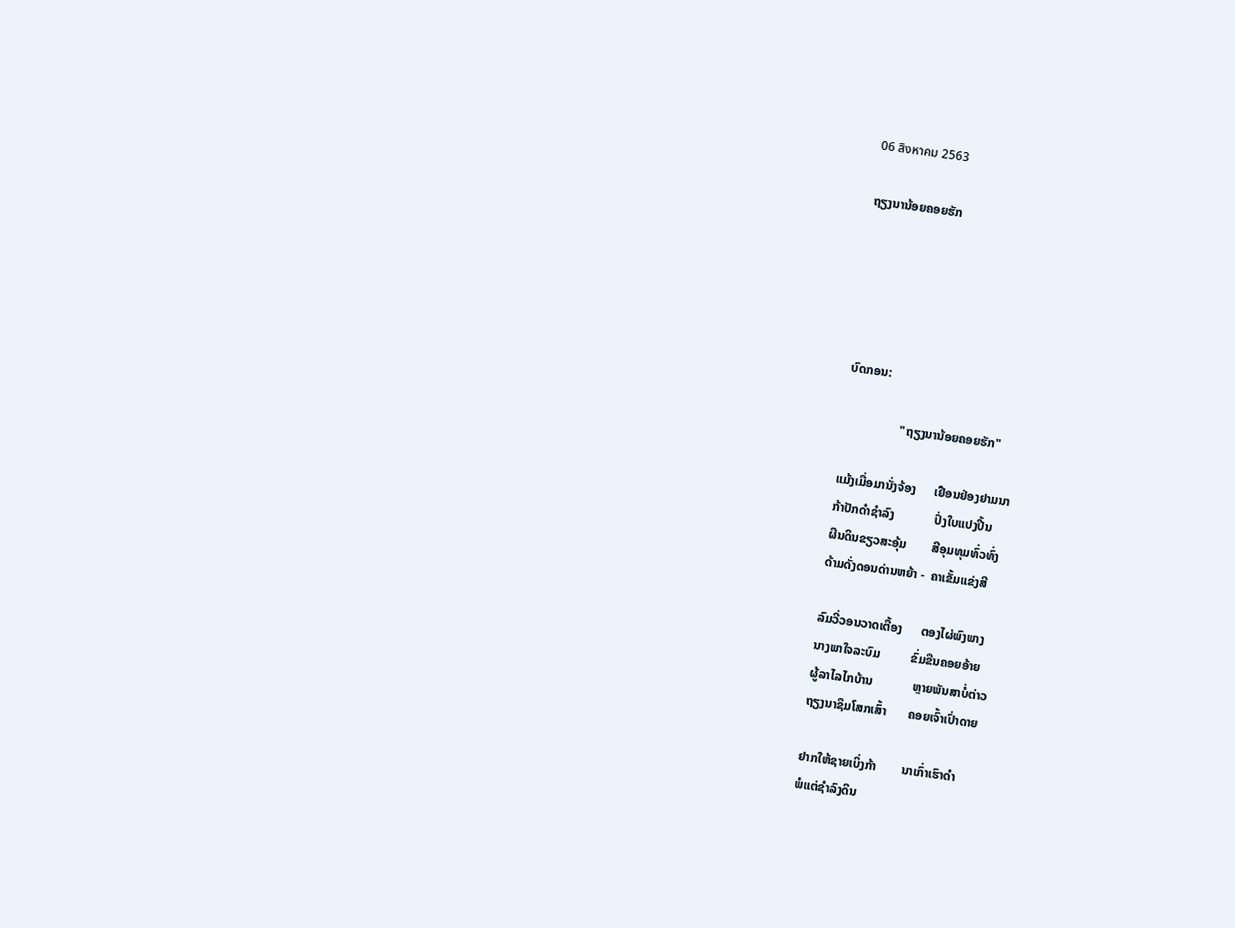06 สิงหาคม 2563

ຖຽງນານ້ອຍຄອຍຮັກ





ບົດກອນ:

                  "ຖຽງນານ້ອຍຄອຍຮັກ"

ແມ້ງເມື່ອມານັ່ງຈ້ອງ      ເຢືອນຢ່ອງຢາມນາ
ກ້າປັກດຳຊຳລົງ             ປົ່ງໃບແປງປີ້ນ
ຜືນດິນຂຽວສະອຸ້ມ        ສີອຸມທຸມທົ່ວທົ່ງ
ດ້າມດັ່ງດອນດ່ານຫຍ້າ -  ຄາເຂັ້ມແຂ່ງສີ

ລົມວີ່ວອນວາດເຕື້ອງ      ຕອງໄຜ່ພົງພາງ
ນາງພາໃຈລະບົມ          ຂົ່ມຂືນຄອຍອ້າຍ
ຜູ້ລາໄລໄກບ້ານ             ຫຼາຍພັນສາບໍ່ຕ່າວ
ຖຽງນາຊຶມໂສກເສົ້າ       ຄອຍເຈົ້າເປົ່າດາຍ

ຢາກໃຫ້ຊາຍເບິ່ງກ້າ        ນາເກົ່າເຮົາດຳ
ພໍແຕ່ຊຳລົງດິນ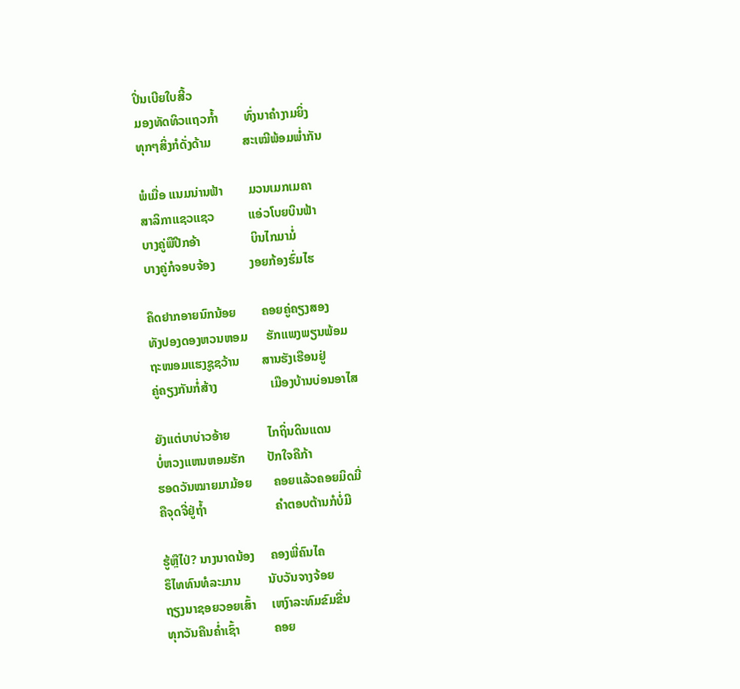ປິ່ນເບີຍໃບສີ້ວ
ມອງທັດທິວແຖວກໍ້າ        ທົ່ງນາຄຳງາມຍິ່ງ
ທຸກໆສິ່ງກໍດັ່ງດ້າມ          ສະເໝີພ້ອມພ່ຳກັນ

ພໍເມື່ອ ແນມນ່ານຟ້າ        ມວນເມກເມຄາ
ສາລິກາແຊວແຊວ           ແອ່ວໂບຍບິນຟ້າ
ບາງຄູ່ພືປີກອ້າ                ບິນໄກມາມໍ່
ບາງຄູ່ກໍຈອບຈ້ອງ           ງອຍກ້ອງຮົ່ມໄຮ

ຄຶດຢາກອາຍນົກນ້ອຍ        ຄອຍຄູ່ຄຽງສອງ
ທັງປອງດອງຫວນຫອມ      ຮັກແພງພຽນພ້ອມ
ຖະໜອມແຮງຊູຊວ້ານ       ສານຮັງເຮືອນຢູ່
ຄູ່ຄຽງກັນກໍ່ສ້າງ                 ເມືອງບ້ານບ່ອນອາໄສ

ຍັງແຕ່ບາບ່າວອ້າຍ            ໄກຖິ່ນດິນແດນ
ບໍ່ຫວງແຫນຫອມຮັກ       ປັກໃຈຄືກ້າ
ຮອດວັນໝາຍມາມ້ອຍ       ຄອຍແລ້ວຄອຍມິດມີ່
ຄືຈຸດຈີ່ຢູ່ຖ້ຳ                      ຄຳຕອບຕ້ານກໍບໍ່ມີ

ຮູ້ຫຼືໄປ່? ນາງນາດນ້ອງ     ຄອງພີ່ຄົນໄຄ
ຣຶໄທທົນທໍລະມານ         ນັບວັນຈາງຈ້ອຍ
ຖຽງນາຊອຍວອຍເສົ້າ     ເຫງົາລະທົມຂົມຂື່ນ
ທຸກວັນຄືນຄ່ຳເຊົ້າ           ຄອຍ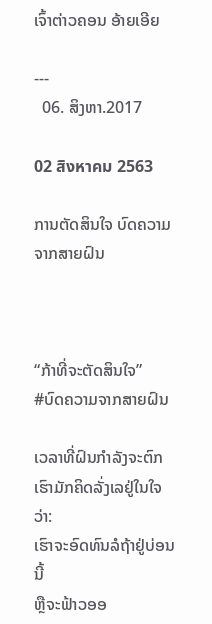ເຈົ້າຕ່າວຄອນ ອ້າຍເອີຍ

---
  06. ສິງຫາ.2017

02 สิงหาคม 2563

ການຕັດສິນໃຈ ບົດຄວາມຈາກສາຍຝົນ



“ກ້າທີ່ຈະຕັດສິນໃຈ”
#ບົດຄວາມຈາກສາຍຝົນ

ເວລາທີ່ຝົນກຳລັງຈະຕົກ
ເຮົາມັກຄິດລັ່ງເລຢູ່ໃນໃຈວ່າ:
ເຮົາຈະອົດທົນລໍຖ້າຢູ່ບ່ອນນີ້
ຫຼືຈະຟ້າວອອ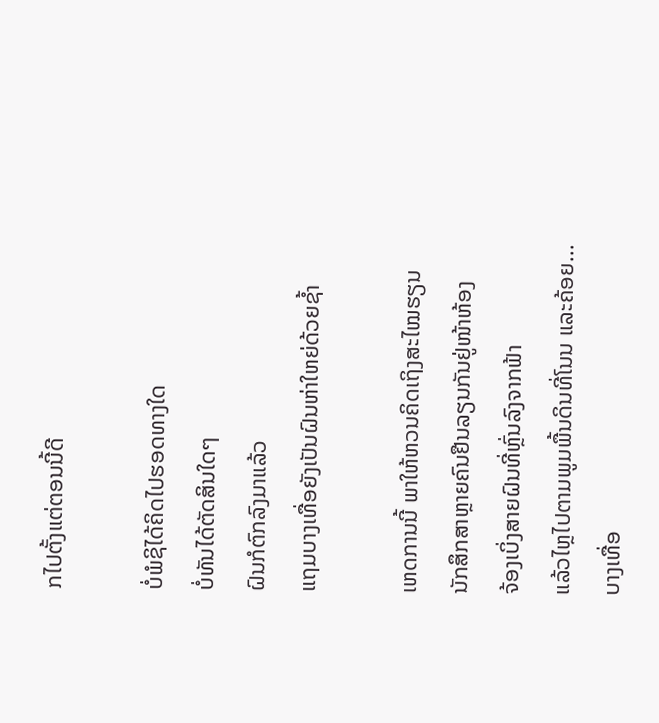ກໄປຕັ້ງແຕ່ຕອນນີ້ດີ

ບໍ່ພໍຊິໄດ້ຄິດໄປຮອດທາງໃດ
ບໍ່ທັນໄດ້ຕັດສິນໃດໆ
ຝົນກໍຕົກລົງມາແລ້ວ
ແຖມບາງເທື່ອຍັງເປັນຝົນຫ່າໃຫຍ່ດ້ວຍຊ້ຳ

ເຫດການນີ້ ພາໃຫ້ຫວນຄິດເຖິງສະໄໝຮຽນ
ນັກສຶກສາຫຼາຍຄົນຢືນລຽນກັນຢູ່ໜ້າຫ້ອງ
ຈ້ອງເບິ່ງສາຍຝົນທີ່ຫຼົ່ນລົງຈາກຟ້າ
ແລ້ວໄຫຼໄປຕາມພູມພື້ນດິນທີ່ໂນນ ແລະຄ້ອຍ...
ບາງເທື່ອ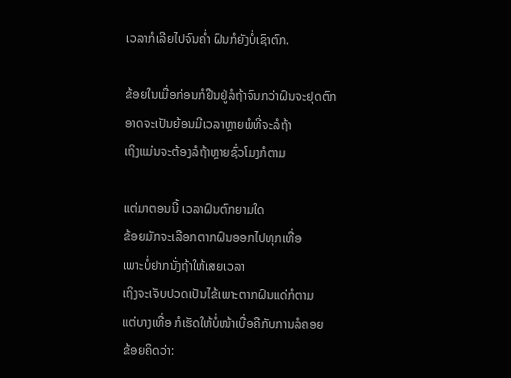ເວລາກໍເລີຍໄປຈົນຄ່ຳ ຝົນກໍຍັງບໍ່ເຊົາຕົກ.

ຂ້ອຍໃນເມື່ອກ່ອນກໍຢືນຢູ່ລໍຖ້າຈົນກວ່າຝົນຈະຢຸດຕົກ
ອາດຈະເປັນຍ້ອນມີເວລາຫຼາຍພໍທີ່ຈະລໍຖ້າ
ເຖິງແມ່ນຈະຕ້ອງລໍຖ້າຫຼາຍຊົ່ວໂມງກໍຕາມ

ແຕ່ມາຕອນນີ້ ເວລາຝົນຕົກຍາມໃດ
ຂ້ອຍມັກຈະເລືອກຕາກຝົນອອກໄປທຸກເທື່ອ
ເພາະບໍ່ຢາກນັ່ງຖ້າໃຫ້ເສຍເວລາ
ເຖິງຈະເຈັບປວດເປັນໄຂ້ເພາະຕາກຝົນແດ່ກໍຕາມ
ແຕ່ບາງເທື່ອ ກໍເຮັດໃຫ້ບໍ່ໜ້າເບື່ອຄືກັບການລໍຄອຍ
ຂ້ອຍຄິດວ່າ: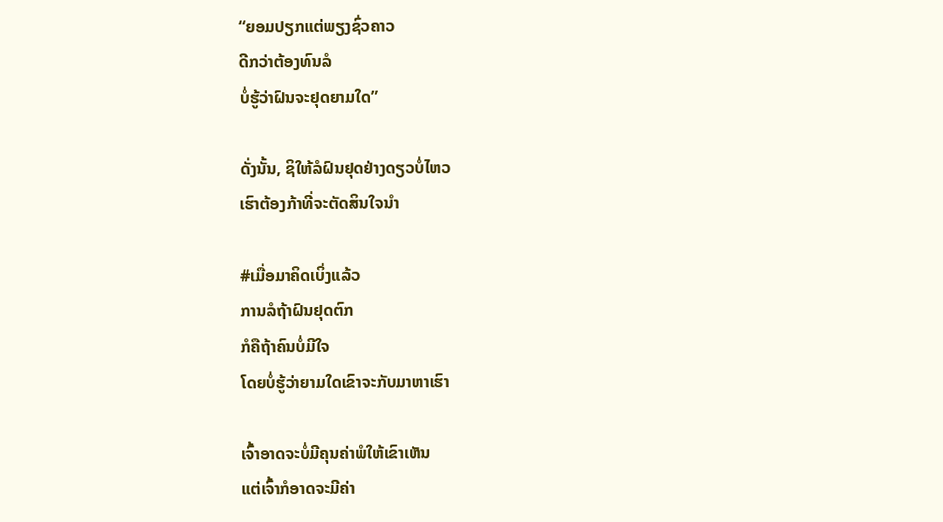“ຍອມປຽກແຕ່ພຽງຊົ່ວຄາວ
ດີກວ່າຕ້ອງທົນລໍ
ບໍ່ຮູ້ວ່າຝົນຈະຢຸດຍາມໃດ”

ດັ່ງນັ້ນ, ຊິໃຫ້ລໍຝົນຢຸດຢ່າງດຽວບໍ່ໄຫວ
ເຮົາຕ້ອງກ້າທີ່ຈະຕັດສິນໃຈນຳ

#ເມື່ອມາຄິດເບິ່ງແລ້ວ
ການລໍຖ້າຝົນຢຸດຕົກ
ກໍຄືຖ້າຄົນບໍ່ມີໃຈ
ໂດຍບໍ່ຮູ້ວ່າຍາມໃດເຂົາຈະກັບມາຫາເຮົາ

ເຈົ້າອາດຈະບໍ່ມີຄຸນຄ່າພໍໃຫ້ເຂົາເຫັນ
ແຕ່ເຈົ້າກໍອາດຈະມີຄ່າ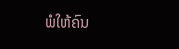ພໍໃຫ້ຄົນ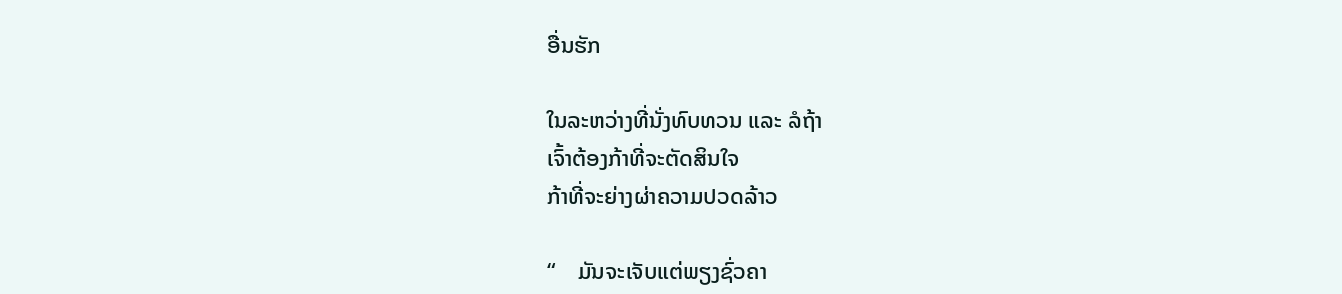ອື່ນຮັກ

ໃນລະຫວ່າງທີ່ນັ່ງທົບທວນ ແລະ ລໍຖ້າ
ເຈົ້າຕ້ອງກ້າທີ່ຈະຕັດສິນໃຈ
ກ້າທີ່ຈະຍ່າງຜ່າຄວາມປວດລ້າວ

“    ມັນຈະເຈັບແຕ່ພຽງຊົ່ວຄາ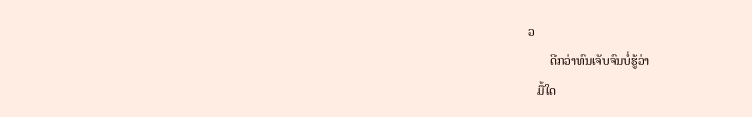ວ
       ດີກວ່າທົນເຈັບຈົນບໍ່ຮູ້ວ່າ
   ມື້ໃດ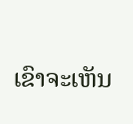ເຂົາຈະເຫັນ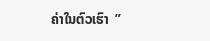ຄ່າໃນຕົວເຮົາ  ”